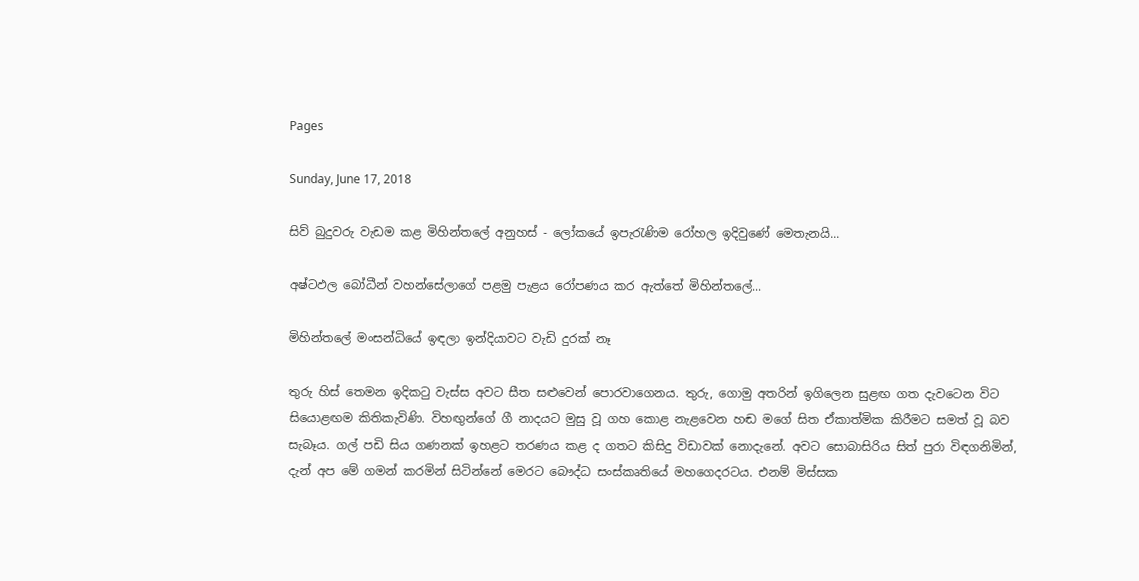Pages

Sunday, June 17, 2018

සිව් බුදුවරු වැඩම කළ මිහින්තලේ අනුහස්‌ - ලෝකයේ ඉපැරැණිම රෝහල ඉදිවුණේ මෙතැනයි...

අෂ්ටඵල බෝධීන් වහන්සේලාගේ පළමු පැළය රෝපණය කර ඇත්තේ මිහින්තලේ...

මිහින්තලේ මංසන්ධියේ ඉඳලා ඉන්දියාවට වැඩි දුරක්‌ නෑ

තුරු හිස්‌ තෙමන ඉදිකටු වැස්‌ස අවට සීත සළුවෙන් පොරවාගෙනය. තුරු, ගොමු අතරින් ඉගිලෙන සුළඟ ගත දැවටෙන විට සියොළඟම කිතිකැවිණි. විහඟුන්ගේ ගී නාදයට මුසු වූ ගහ කොළ නැළවෙන හඬ මගේ සිත ඒකාත්මික කිරීමට සමත් වූ බව සැබෑය. ගල් පඩි සිය ගණනක්‌ ඉහළට තරණය කළ ද ගතට කිසිදු විඩාවක්‌ නොදැනේ. අවට සොබාසිරිය සිත් පුරා විඳගනිමින්, දැන් අප මේ ගමන් කරමින් සිටින්නේ මෙරට බෞද්ධ සංස්‌කෘතියේ මහගෙදරටය. එනම් මිස්‌සක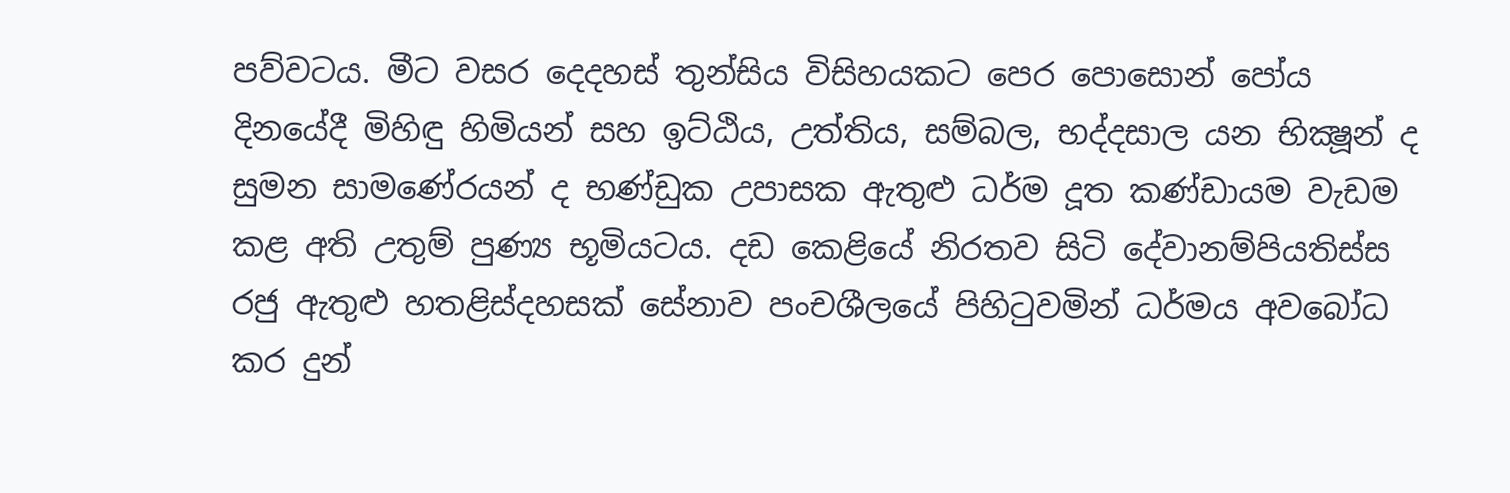පව්වටය. මීට වසර දෙදහස්‌ තුන්සිය විසිහයකට පෙර පොසොන් පෝය දිනයේදී මිහිඳු හිමියන් සහ ඉට්‌ඨිය, උත්තිය, සම්බල, භද්දසාල යන භික්‍ෂූන් ද සුමන සාමණේරයන් ද භණ්‌ඩුක උපාසක ඇතුළු ධර්ම දූත කණ්‌ඩායම වැඩම කළ අති උතුම් පුණ්‍ය භූමියටය. දඩ කෙළියේ නිරතව සිටි දේවානම්පියතිස්‌ස රජු ඇතුළු හතළිස්‌දහසක්‌ සේනාව පංචශීලයේ පිහිටුවමින් ධර්මය අවබෝධ කර දුන්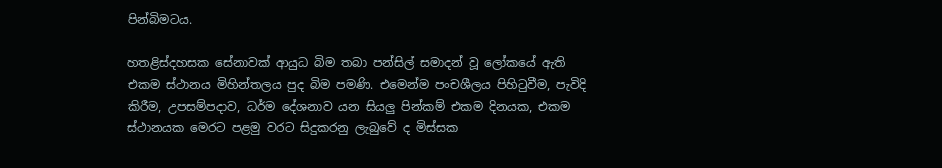පින්බිමටය.

හතළිස්‌දහසක සේනාවක්‌ ආයුධ බිම තබා පන්සිල් සමාදන් වූ ලෝකයේ ඇති එකම ස්‌ථානය මිහින්තලය පුද බිම පමණි. එමෙන්ම පංචශීලය පිහිටුවීම, පැවිදි කිරීම, උපසම්පදාව, ධර්ම දේශනාව යන සියලු පින්කම් එකම දිනයක, එකම ස්‌ථානයක මෙරට පළමු වරට සිදුකරනු ලැබුවේ ද මිස්‌සක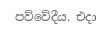පව්වේදීය. එදා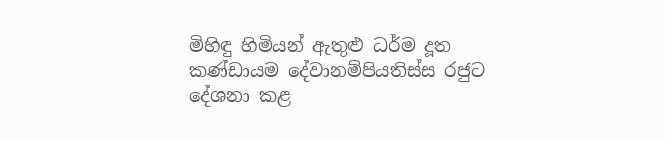මිහිඳු හිමියන් ඇතුළු ධර්ම දූත කණ්‌ඩායම දේවානම්පියතිස්‌ස රජුට දේශනා කළ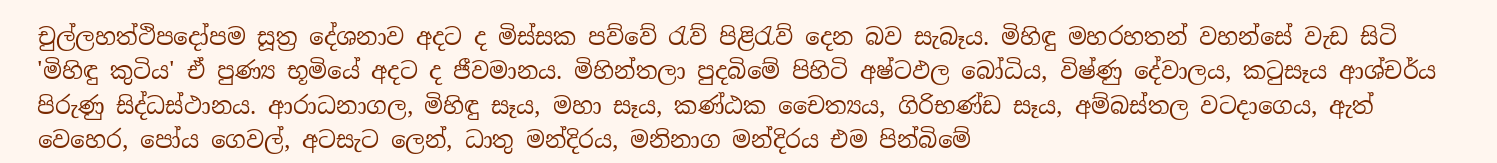චුල්ලහත්ථිපදෝපම සූත්‍ර දේශනාව අදට ද මිස්‌සක පව්වේ රැව් පිළිරැව් දෙන බව සැබෑය. මිහිඳු මහරහතන් වහන්සේ වැඩ සිටි 'මිහිඳු කුටිය' ඒ පුණ්‍ය භූමියේ අදට ද ජීවමානය. මිහින්තලා පුදබිමේ පිහිටි අෂ්ටඵල බෝධිය, විෂ්ණු දේවාලය, කටුසෑය ආශ්චර්ය පිරුණු සිද්ධස්‌ථානය. ආරාධනාගල, මිහිඳු සෑය, මහා සෑය, කණ්‌ඨක චෛත්‍යය, ගිරිභණ්‌ඩ සෑය, අම්බස්‌තල වටදාගෙය, ඇත් වෙහෙර, පෝය ගෙවල්, අටසැට ලෙන්, ධාතු මන්දිරය, මනිනාග මන්දිරය එම පින්බිමේ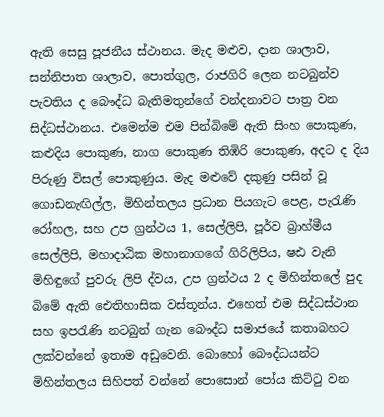ඇති සෙසු පූජනීය ස්‌ථානය. මැද මළුව, දාන ශාලාව, සන්නිපාත ශාලාව, පොත්ගුල, රාජගිරි ලෙන නටබුන්ව පැවතිය ද බෞද්ධ බැතිමතුන්ගේ වන්දනාවට පාත්‍ර වන සිද්ධස්‌ථානය. එමෙන්ම එම පින්බිමේ ඇති සිංහ පොකුණ, කළුදිය පොකුණ, නාග පොකුණ තිඹිරි පොකුණ, අදට ද දිය පිරුණු විසල් පොකුණුය. මැද මළුවේ දකුණු පසින් වූ ගොඩනැඟිල්ල, මිහින්තලය ප්‍රධාන පියගැට පෙළ, පැරැණි රෝහල, සහ උප ග්‍රන්ථය 1, සෙල්ලිපි, පූර්ව බ්‍රාහ්මීය සෙල්ලිපි, මහාදාඨික මහානාගගේ ගිරිලිපිය, ෂඪ වැනි මිහිඳුගේ පුවරු ලිපි ද්වය, උප ග්‍රන්ථය 2 ද මිහින්තලේ පුද බිමේ ඇති ඓතිහාසික වස්‌තූන්ය. එහෙත් එම සිද්ධස්‌ථාන සහ ඉපරැණි නටබුන් ගැන බෞද්ධ සමාජයේ කතාබහට ලක්‌වන්නේ ඉතාම අඩුවෙනි. බොහෝ බෞද්ධයන්ට මිහින්තලය සිහිපත් වන්නේ පොසොන් පෝය කිට්‌ටු වන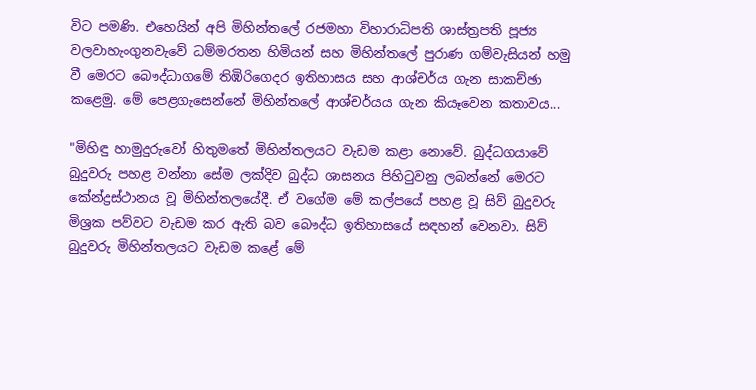විට පමණි. එහෙයින් අපි මිහින්තලේ රජමහා විහාරාධිපති ශාස්‌ත්‍රපති පූජ්‍ය වලවාහැංගුනවැවේ ධම්මරතන හිමියන් සහ මිහින්තලේ පුරාණ ගම්වැසියන් හමු වී මෙරට බෞද්ධාගමේ තිඹිරිගෙදර ඉතිහාසය සහ ආශ්චර්ය ගැන සාකච්ඡා කළෙමු. මේ පෙළගැසෙන්නේ මිහින්තලේ ආශ්චර්යය ගැන කියෑවෙන කතාවය...

"මිහිඳු හාමුදුරුවෝ හිතුමතේ මිහින්තලයට වැඩම කළා නොවේ. බුද්ධගයාවේ බුදුවරු පහළ වන්නා සේම ලක්‌දිව බුද්ධ ශාසනය පිහිටුවනු ලබන්නේ මෙරට කේන්ද්‍රස්‌ථානය වූ මිහින්තලයේදී. ඒ වගේම මේ කල්පයේ පහළ වූ සිව් බුදුවරු මිශ්‍රක පව්වට වැඩම කර ඇති බව බෞද්ධ ඉතිහාසයේ සඳහන් වෙනවා. සිව් බුදුවරු මිහින්තලයට වැඩම කළේ මේ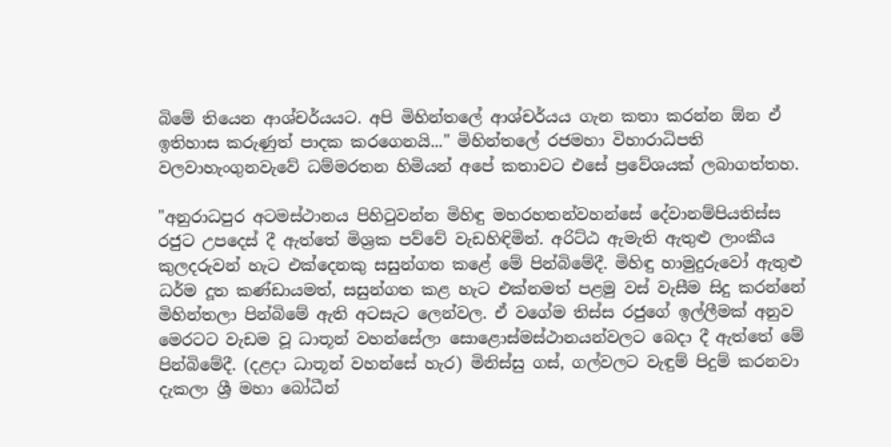බිමේ තියෙන ආශ්චර්යයට. අපි මිහින්තලේ ආශ්චර්යය ගැන කතා කරන්න ඕන ඒ ඉතිහාස කරුණුත් පාදක කරගෙනයි..." මිහින්තලේ රජමහා විහාරාධිපති වලවාහැංගුනවැවේ ධම්මරතන හිමියන් අපේ කතාවට එසේ ප්‍රවේශයක්‌ ලබාගත්තහ.

"අනුරාධපුර අටමස්‌ථානය පිහිටුවන්න මිහිඳු මහරහතන්වහන්සේ දේවානම්පියතිස්‌ස රජුට උපදෙස්‌ දී ඇත්තේ මිශ්‍රක පව්වේ වැඩහිඳිමින්. අරිට්‌ඨ ඇමැති ඇතුළු ලාංකීය කුලදරුවන් හැට එක්‌දෙනකු සසුන්ගත කළේ මේ පින්බිමේදී. මිහිඳු හාමුදුරුවෝ ඇතුළු ධර්ම දූත කණ්‌ඩායමත්, සසුන්ගත කළ හැට එක්‌නමත් පළමු වස්‌ වැසීම සිදු කරන්නේ මිහින්තලා පින්බිමේ ඇති අටසැට ලෙන්වල. ඒ වගේම තිස්‌ස රජුගේ ඉල්ලීමක්‌ අනුව මෙරටට වැඩම වූ ධාතූන් වහන්සේලා සොළොස්‌මස්‌ථානයන්වලට බෙදා දී ඇත්තේ මේ පින්බිමේදී. (දළදා ධාතූන් වහන්සේ හැර) මිනිස්‌සු ගස්‌, ගල්වලට වැඳුම් පිදුම් කරනවා දැකලා ශ්‍රී මහා බෝධීන්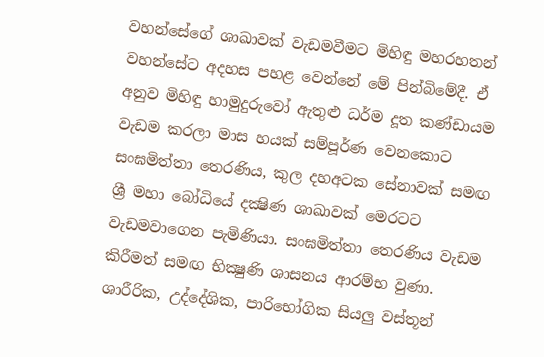වහන්සේගේ ශාඛාවක්‌ වැඩමවීමට මිහිඳු මහරහතන් වහන්සේට අදහස පහළ වෙන්නේ මේ පින්බිමේදී. ඒ අනුව මිහිඳු හාමුදුරුවෝ ඇතුළු ධර්ම දූත කණ්‌ඩායම වැඩම කරලා මාස හයක්‌ සම්පූර්ණ වෙනකොට සංඝමිත්තා තෙරණිය, කුල දහඅටක සේනාවක්‌ සමඟ ශ්‍රී මහා බෝධියේ දක්‍ෂිණ ශාඛාවක්‌ මෙරටට වැඩමවාගෙන පැමිණියා. සංඝමිත්තා තෙරණිය වැඩම කිරීමත් සමඟ භික්‍ෂුණි ශාසනය ආරම්භ වුණා. ශාරීරික, උද්දේශික, පාරිභෝගික සියලු වස්‌තූන්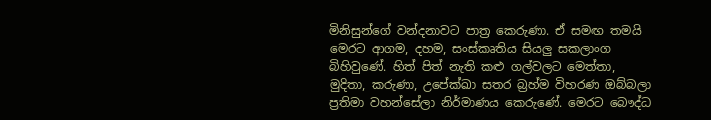මිනිසුන්ගේ වන්දනාවට පාත්‍ර කෙරුණා. ඒ සමඟ තමයි මෙරට ආගම, දහම, සංස්‌කෘතිය සියලු සකලාංග බිහිවුණේ. හිත් පිත් නැති කළු ගල්වලට මෙත්තා, මුදිතා, කරුණා, උපේක්‌ඛා සතර බ්‍රහ්ම විහරණ ඔබ්බලා ප්‍රතිමා වහන්සේලා නිර්මාණය කෙරුණේ. මෙරට බෞද්ධ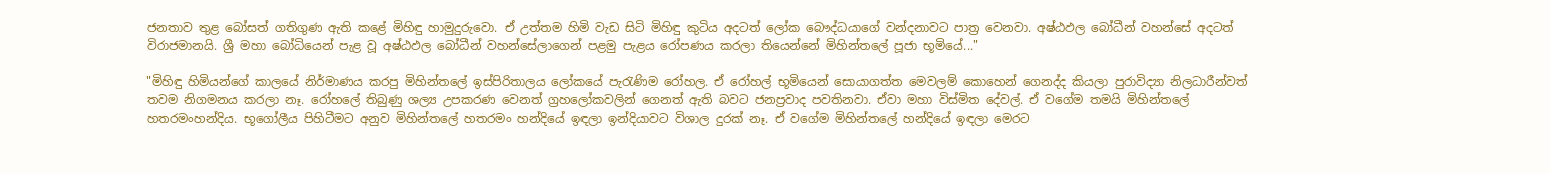ජනතාව තුළ බෝසත් ගතිගුණ ඇති කළේ මිහිඳු හාමුදුරුවො. ඒ උත්තම හිමි වැඩ සිටි මිහිඳු කුටිය අදටත් ලෝක බෞද්ධයාගේ වන්දනාවට පාත්‍ර වෙනවා. අෂ්ඨඵල බෝධීන් වහන්සේ අදටත් විරාජමානයි. ශ්‍රී මහා බෝධියෙන් පැළ වූ අෂ්ඨඵල බෝධීන් වහන්සේලාගෙන් පළමු පැළය රෝපණය කරලා තියෙන්නේ මිහින්තලේ පූජා භූමියේ..."

"මිහිඳු හිමියන්ගේ කාලයේ නිර්මාණය කරපු මිහින්තලේ ඉස්‌පිරිතාලය ලෝකයේ පැරැණිම රෝහල. ඒ රෝහල් භූමියෙන් සොයාගත්ත මෙවලම් කොහෙන් ගෙනද්ද කියලා පුරාවිද්‍යා නිලධාරීන්වත් තවම නිගමනය කරලා නෑ. රෝහලේ තිබුණු ශල්‍ය උපකරණ වෙනත් ග්‍රහලෝකවලින් ගෙනත් ඇති බවට ජනප්‍රවාද පවතිනවා. ඒවා මහා විස්‌මිත දේවල්. ඒ වගේම තමයි මිහින්තලේ හතරමංහන්දිය. භූගෝලීය පිහිටීමට අනුව මිහින්තලේ හතරමං හන්දියේ ඉඳලා ඉන්දියාවට විශාල දුරක්‌ නෑ. ඒ වගේම මිහින්තලේ හන්දියේ ඉඳලා මෙරට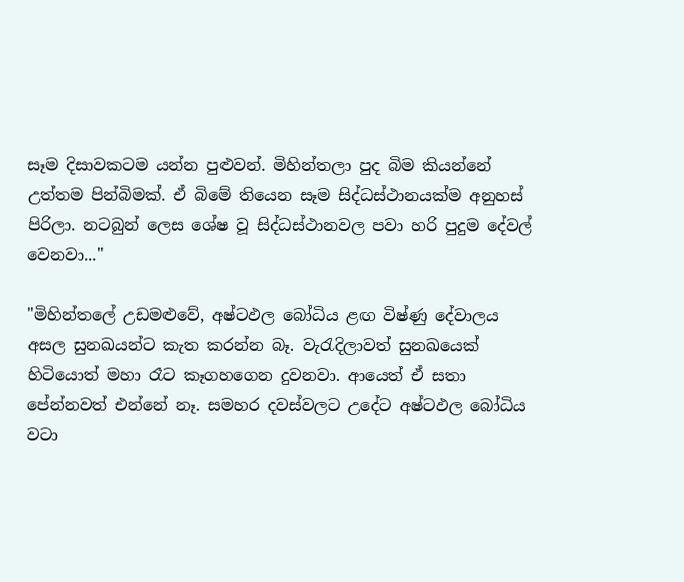සෑම දිසාවකටම යන්න පුළුවන්. මිහින්තලා පුද බිම කියන්නේ උත්තම පින්බිමක්‌. ඒ බිමේ තියෙන සෑම සිද්ධස්‌ථානයක්‌ම අනුහස්‌ පිරිලා. නටබුන් ලෙස ශේෂ වූ සිද්ධස්‌ථානවල පවා හරි පුදුම දේවල් වෙනවා..."

"මිහින්තලේ උඩමළුවේ, අෂ්ටඵල බෝධිය ළඟ විෂ්ණු දේවාලය අසල සුනඛයන්ට කැත කරන්න බෑ. වැරැදිලාවත් සුනඛයෙක්‌ හිටියොත් මහා රෑට කෑගහගෙන දුවනවා. ආයෙත් ඒ සතා පේන්නවත් එන්නේ නෑ. සමහර දවස්‌වලට උදේට අෂ්ටඵල බෝධිය වටා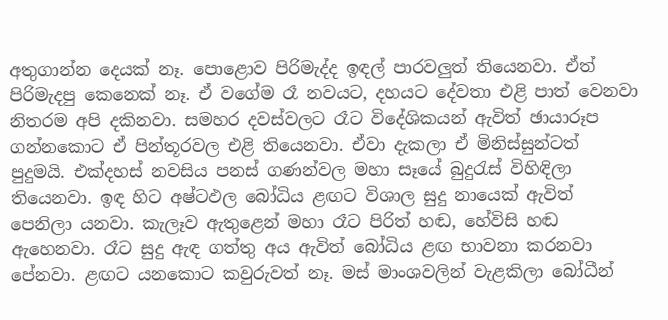අතුගාන්න දෙයක්‌ නෑ. පොළොව පිරිමැද්ද ඉඳල් පාරවලුත් තියෙනවා. ඒත් පිරිමැදපු කෙනෙක්‌ නෑ. ඒ වගේම රෑ නවයට, දහයට දේවතා එළි පාත් වෙනවා නිතරම අපි දකිනවා. සමහර දවස්‌වලට රෑට විදේශිකයන් ඇවිත් ඡායාරූප ගන්නකොට ඒ පින්තූරවල එළි තියෙනවා. ඒවා දැකලා ඒ මිනිස්‌සුන්ටත් පුදුමයි. එක්‌දහස්‌ නවසිය පනස්‌ ගණන්වල මහා සෑයේ බුදුරැස්‌ විහිඳිලා තියෙනවා. ඉඳ හිට අෂ්ටඵල බෝධිය ළඟට විශාල සුදු නායෙක්‌ ඇවිත් පෙනිලා යනවා. කැලෑව ඇතුළෙන් මහා රෑට පිරිත් හඬ, හේවිසි හඬ ඇහෙනවා. රෑට සුදු ඇඳ ගත්තු අය ඇවිත් බෝධිය ළඟ භාවනා කරනවා පේනවා. ළඟට යනකොට කවුරුවත් නෑ. මස්‌ මාංශවලින් වැළකිලා බෝධීන්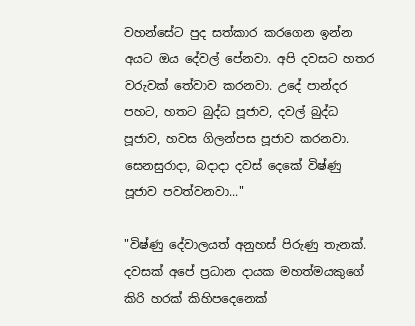වහන්සේට පුද සත්කාර කරගෙන ඉන්න අයට ඔය දේවල් පේනවා. අපි දවසට හතර වරුවක්‌ තේවාව කරනවා. උදේ පාන්දර පහට, හතට බුද්ධ පූජාව, දවල් බුද්ධ පූජාව, හවස ගිලන්පස පූජාව කරනවා. සෙනසුරාදා, බදාදා දවස්‌ දෙකේ විෂ්ණු පූජාව පවත්වනවා..."

"විෂ්ණු දේවාලයත් අනුහස්‌ පිරුණු තැනක්‌. දවසක්‌ අපේ ප්‍රධාන දායක මහත්මයකුගේ කිරි හරක්‌ කිහිපදෙනෙක්‌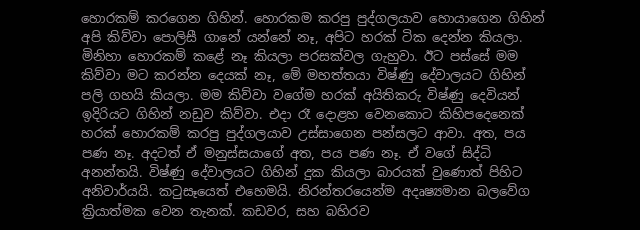හොරකම් කරගෙන ගිහින්. හොරකම කරපු පුද්ගලයාව හොයාගෙන ගිහින් අපි කිව්වා පොලිසී ගානේ යන්නේ නෑ, අපිට හරක්‌ ටික දෙන්න කියලා. මිනිහා හොරකම් කළේ නෑ කියලා පරසක්‌වල ගැහුවා. ඊට පස්‌සේ මම කිව්වා මට කරන්න දෙයක්‌ නෑ, මේ මහත්තයා විෂ්ණු දේවාලයට ගිහින් පලි ගහයි කියලා. මම කිව්වා වගේම හරක්‌ අයිතිකරු විෂ්ණු දෙවියන් ඉදිරියට ගිහින් නඩුව කිව්වා. එදා රෑ දොළහ වෙනකොට කිහිපදෙනෙක්‌ හරක්‌ හොරකම් කරපු පුද්ගලයාව උස්‌සාගෙන පන්සලට ආවා. අත, පය පණ නෑ. අදටත් ඒ මනුස්‌සයාගේ අත, පය පණ නෑ. ඒ වගේ සිද්ධි අනන්තයි. විෂ්ණු දේවාලයට ගිහින් දුක කියලා බාරයක්‌ වුණොත් පිහිට අනිවාර්යයි. කටුසෑයෙත් එහෙමයි. නිරන්තරයෙන්ම අදෘෂ්‍යමාන බලවේග ක්‍රියාත්මක වෙන තැනක්‌. කඩවර, සහ බහිරව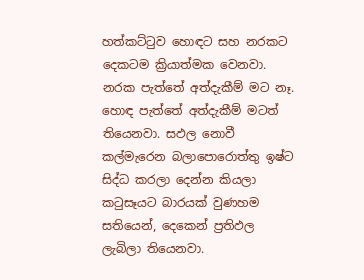හත්කට්‌ටුව හොඳට සහ නරකට දෙකටම ක්‍රියාත්මක වෙනවා. නරක පැත්තේ අත්දැකීම් මට නෑ. හොඳ පැත්තේ අත්දැකීම් මටත් තියෙනවා. සඵල නොවී කල්මැරෙන බලාපොරොත්තු ඉෂ්ට සිද්ධ කරලා දෙන්න කියලා කටුසෑයට බාරයක්‌ වුණහම සතියෙන්, දෙකෙන් ප්‍රතිඵල ලැබිලා තියෙනවා.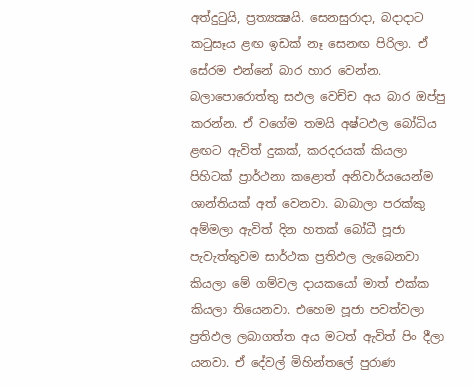අත්දුටුයි, ප්‍රත්‍යක්‍ෂයි. සෙනසුරාදා, බදාදාට කටුසෑය ළඟ ඉඩක්‌ නෑ සෙනඟ පිරිලා. ඒ සේරම එන්නේ බාර හාර වෙන්න. බලාපොරොත්තු සඵල වෙච්ච අය බාර ඔප්පු කරන්න. ඒ වගේම තමයි අෂ්ටඵල බෝධිය ළඟට ඇවිත් දුකක්‌, කරදරයක්‌ කියලා පිහිටක්‌ ප්‍රාර්ථනා කළොත් අනිවාර්යයෙන්ම ශාන්තියක්‌ අත් වෙනවා. බාබාලා පරක්‌කු අම්මලා ඇවිත් දින හතක්‌ බෝධී පූජා පැවැත්තුවම සාර්ථක ප්‍රතිඵල ලැබෙනවා කියලා මේ ගම්වල දායකයෝ මාත් එක්‌ක කියලා තියෙනවා. එහෙම පූජා පවත්වලා ප්‍රතිඵල ලබාගත්ත අය මටත් ඇවිත් පිං දීලා යනවා. ඒ දේවල් මිහින්තලේ පුරාණ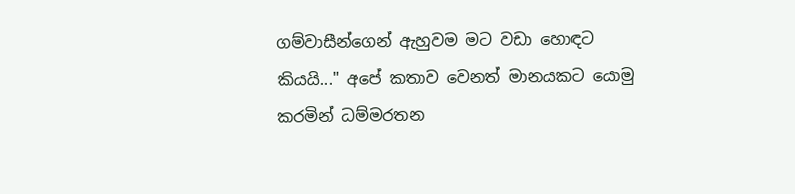ගම්වාසීන්ගෙන් ඇහුවම මට වඩා හොඳට කියයි..." අපේ කතාව වෙනත් මානයකට යොමු කරමින් ධම්මරතන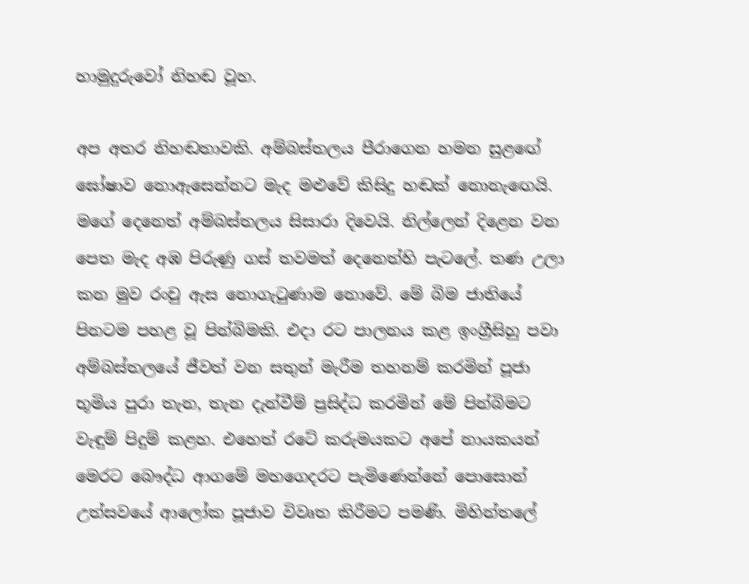හාමුදුරුවෝ නිහඬ වූහ.

අප අතර නිහඬතාවකි. අම්බස්‌තලය පීරාගෙන හමන සුළඟේ ඝෝෂාව නොඇසෙන්නට මැද මළුවේ කිසිදු හඬක්‌ නොනැඟෙයි. මගේ දෙනෙත් අම්බස්‌තලය සිසාරා දිවෙයි. නිල්ලෙන් දිළෙන වන පෙත මැද අඹ පිරුණු ගස්‌ තවමත් දෙනෙත්හි පැටලේ. තණ උලා කන මුව රංචු ඇස නොගැටුණාම නොවේ. මේ බිම ජාතියේ පිනටම පහළ වූ පින්බිමකි. එදා රට පාලනය කළ ඉංග්‍රීසිහු පවා අම්බස්‌තලයේ ජීවත් වන සතුන් මැරීම තහනම් කරමින් පූජා භූමිය පුරා තැන, තැන දැන්වීම් ප්‍රසිද්ධ කරමින් මේ පින්බිමට වැඳුම් පිදුම් කළහ. එහෙත් රටේ කරුමයකට අපේ නායකයන් මෙරට බෞද්ධ ආගමේ මහගෙදරට පැමිණෙන්නේ පොසොන් උත්සවයේ ආලෝක පූජාව විවෘත කිරීමට පමණි. මිහින්තලේ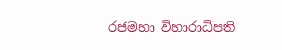රජමහා විහාරාධිපති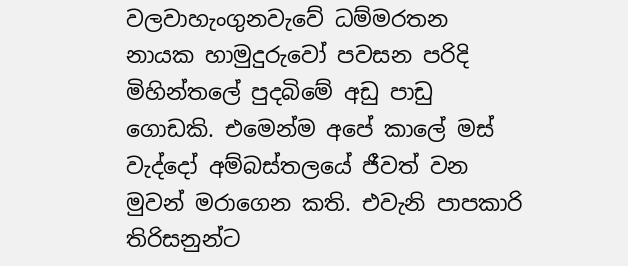වලවාහැංගුනවැවේ ධම්මරතන නායක හාමුදුරුවෝ පවසන පරිදි මිහින්තලේ පුදබිමේ අඩු පාඩු ගොඩකි. එමෙන්ම අපේ කාලේ මස්‌ වැද්දෝ අම්බස්‌තලයේ ජීවත් වන මුවන් මරාගෙන කති. එවැනි පාපකාරි තිරිසනුන්ට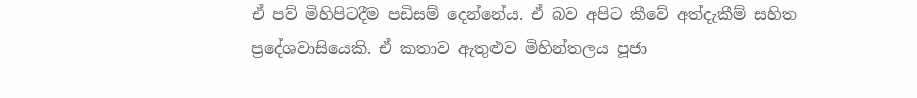ඒ පව් මිහිපිටදීම පඩිසම් දෙන්නේය. ඒ බව අපිට කීවේ අත්දැකීම් සහිත ප්‍රදේශවාසියෙකි. ඒ කතාව ඇතුළුව මිහින්තලය පූජා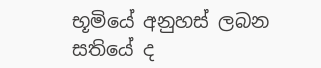භූමියේ අනුහස්‌ ලබන සතියේ ද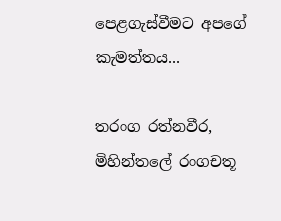පෙළගැස්‌වීමට අපගේ කැමත්තය...

තරංග රත්නවීර, මිහින්තලේ රංගචතූ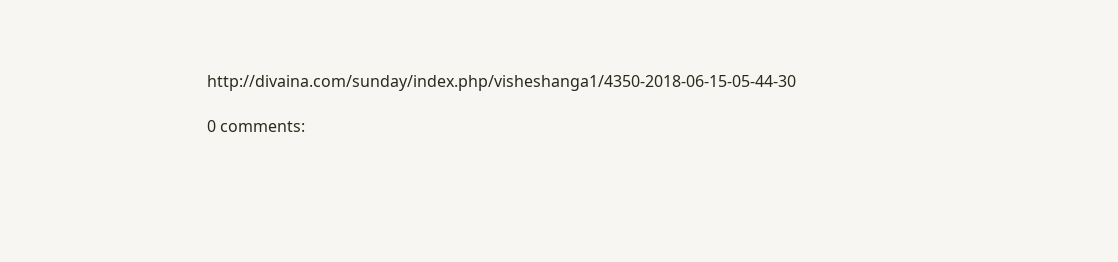http://divaina.com/sunday/index.php/visheshanga1/4350-2018-06-15-05-44-30

0 comments: